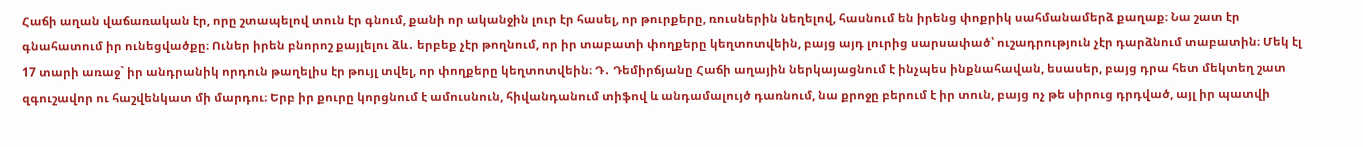Հաճի աղան վաճառական էր, որը շտապելով տուն էր գնում, քանի որ ականջին լուր էր հասել, որ թուրքերը, ռուսներին նեղելով, հասնում են իրենց փոքրիկ սահմանամերձ քաղաք։ Նա շատ էր գնահատում իր ունեցվածքը։ Ուներ իրեն բնորոշ քայլելու ձև․ երբեք չէր թողնում, որ իր տաբատի փողքերը կեղտոտվեին, բայց այդ լուրից սարսափած՝ ուշադրություն չէր դարձնում տաբատին։ Մեկ էլ 17 տարի առաջ` իր անդրանիկ որդուն թաղելիս էր թույլ տվել, որ փողքերը կեղտոտվեին։ Դ․ Դեմիրճյանը Հաճի աղային ներկայացնում է ինչպես ինքնահավան, եսասեր, բայց դրա հետ մեկտեղ շատ զգուշավոր ու հաշվենկատ մի մարդու։ Երբ իր քուրը կորցնում է ամուսնուն, հիվանդանում տիֆով և անդամալույծ դառնում, նա քրոջը բերում է իր տուն, բայց ոչ թե սիրուց դրդված, այլ իր պատվի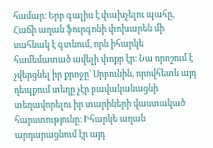համար։ Երբ գալիս է փախչելու պահը, Հաճի աղան ֆուրգոնի փոխարեն մի սահնակ է գտնում, որն իհարկե համեմատած ավելի փոքր էր։ Նա որոշում է չվերցնել իր քրոջը՝ Սրբունին, որովհետև այդ դեպքում տեղը չէր բավականացնի տեղավորելու իր տարիների վաստակած հարստությունը։ Իհարկե աղան արդարացնում էր այդ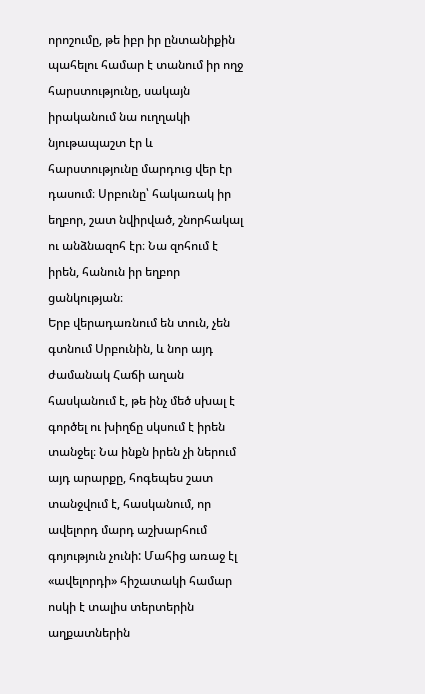որոշումը, թե իբր իր ընտանիքին պահելու համար է տանում իր ողջ հարստությունը, սակայն իրականում նա ուղղակի նյութապաշտ էր և հարստությունը մարդուց վեր էր դասում։ Սրբունը՝ հակառակ իր եղբոր, շատ նվիրված, շնորհակալ ու անձնազոհ էր։ Նա զոհում է իրեն, հանուն իր եղբոր ցանկության։
Երբ վերադառնում են տուն, չեն գտնում Սրբունին, և նոր այդ ժամանակ Հաճի աղան հասկանում է, թե ինչ մեծ սխալ է գործել ու խիղճը սկսում է իրեն տանջել։ Նա ինքն իրեն չի ներում այդ արարքը, հոգեպես շատ տանջվում է, հասկանում, որ ավելորդ մարդ աշխարհում գոյություն չունի: Մահից առաջ էլ «ավելորդի» հիշատակի համար ոսկի է տալիս տերտերին աղքատներին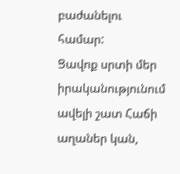բաժանելու համար:
Ցավոք սրտի մեր իրականությունում ավելի շատ Հաճի աղաներ կան,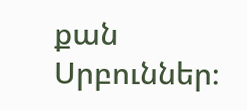քան Սրբուններ։